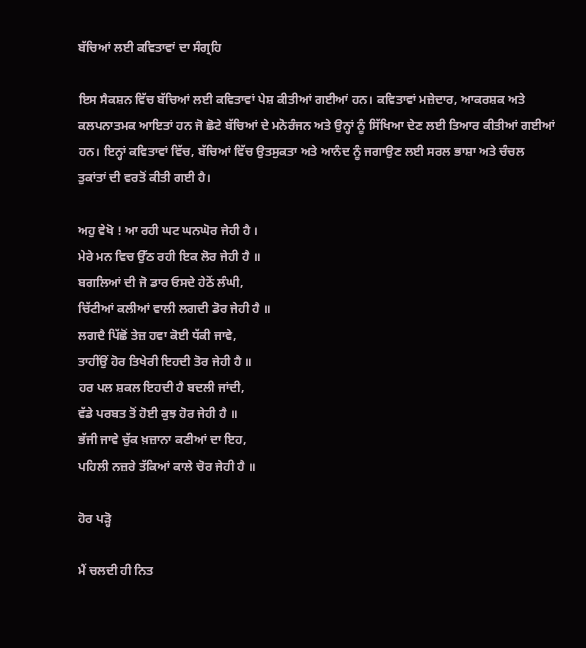ਬੱਚਿਆਂ ਲਈ ਕਵਿਤਾਵਾਂ ਦਾ ਸੰਗ੍ਰਹਿ

ਇਸ ਸੈਕਸ਼ਨ ਵਿੱਚ ਬੱਚਿਆਂ ਲਈ ਕਵਿਤਾਵਾਂ ਪੇਸ਼ ਕੀਤੀਆਂ ਗਈਆਂ ਹਨ। ਕਵਿਤਾਵਾਂ ਮਜ਼ੇਦਾਰ, ਆਕਰਸ਼ਕ ਅਤੇ ਕਲਪਨਾਤਮਕ ਆਇਤਾਂ ਹਨ ਜੋ ਛੋਟੇ ਬੱਚਿਆਂ ਦੇ ਮਨੋਰੰਜਨ ਅਤੇ ਉਨ੍ਹਾਂ ਨੂੰ ਸਿੱਖਿਆ ਦੇਣ ਲਈ ਤਿਆਰ ਕੀਤੀਆਂ ਗਈਆਂ ਹਨ। ਇਨ੍ਹਾਂ ਕਵਿਤਾਵਾਂ ਵਿੱਚ, ਬੱਚਿਆਂ ਵਿੱਚ ਉਤਸੁਕਤਾ ਅਤੇ ਆਨੰਦ ਨੂੰ ਜਗਾਉਣ ਲਈ ਸਰਲ ਭਾਸ਼ਾ ਅਤੇ ਚੰਚਲ ਤੁਕਾਂਤਾਂ ਦੀ ਵਰਤੋਂ ਕੀਤੀ ਗਈ ਹੈ।

ਅਹੁ ਵੇਖੋ ! ਆ ਰਹੀ ਘਟ ਘਨਘੋਰ ਜੇਹੀ ਹੈ ।
ਮੇਰੇ ਮਨ ਵਿਚ ਉੱਠ ਰਹੀ ਇਕ ਲੋਰ ਜੇਹੀ ਹੈ ॥
ਬਗਲਿਆਂ ਦੀ ਜੋ ਡਾਰ ਓਸਦੇ ਹੇਠੋਂ ਲੰਘੀ,
ਚਿੱਟੀਆਂ ਕਲੀਆਂ ਵਾਲੀ ਲਗਦੀ ਡੋਰ ਜੇਹੀ ਹੈ ॥
ਲਗਦੈ ਪਿੱਛੋਂ ਤੇਜ਼ ਹਵਾ ਕੋਈ ਧੱਕੀ ਜਾਵੇ,
ਤਾਹੀਂਉਂ ਹੋਰ ਤਿਖੇਰੀ ਇਹਦੀ ਤੋਰ ਜੇਹੀ ਹੈ ॥
ਹਰ ਪਲ ਸ਼ਕਲ ਇਹਦੀ ਹੈ ਬਦਲੀ ਜਾਂਦੀ,
ਵੱਡੇ ਪਰਬਤ ਤੋਂ ਹੋਈ ਕੁਝ ਹੋਰ ਜੇਹੀ ਹੈ ॥
ਭੱਜੀ ਜਾਵੇ ਚੁੱਕ ਖ਼ਜ਼ਾਨਾ ਕਣੀਆਂ ਦਾ ਇਹ,
ਪਹਿਲੀ ਨਜ਼ਰੇ ਤੱਕਿਆਂ ਕਾਲੇ ਚੋਰ ਜੇਹੀ ਹੈ ॥

ਹੋਰ ਪੜ੍ਹੋ

ਮੈਂ ਚਲਦੀ ਹੀ ਨਿਤ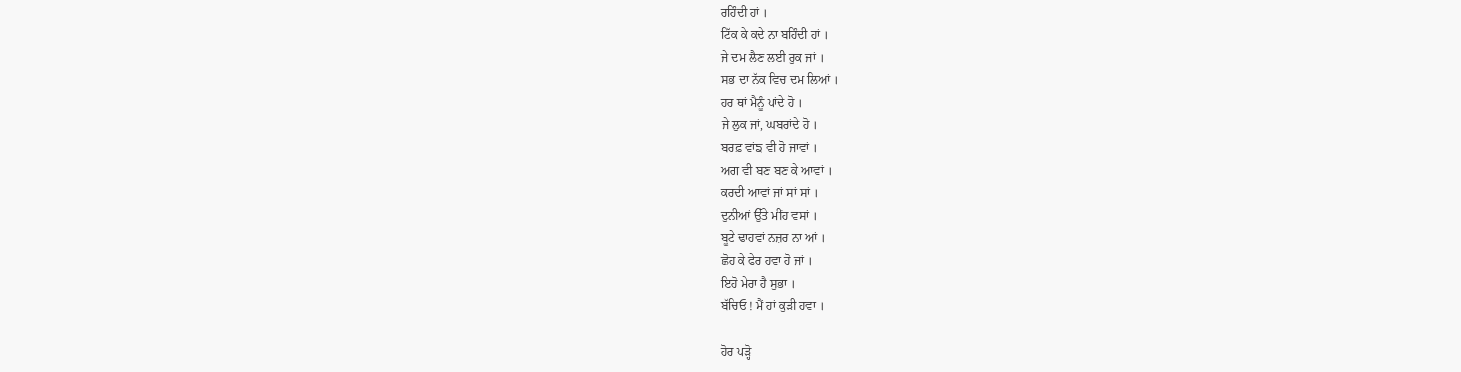ਰਹਿੰਦੀ ਹਾਂ ।
ਟਿੱਕ ਕੇ ਕਦੇ ਨਾ ਬਹਿੰਦੀ ਹਾਂ ।
ਜੇ ਦਮ ਲੈਣ ਲਈ ਰੁਕ ਜਾਂ ।
ਸਭ ਦਾ ਨੱਕ ਵਿਚ ਦਮ ਲਿਆਂ ।
ਹਰ ਥਾਂ ਮੈਨੂੰ ਪਾਂਦੇ ਹੋ ।
ਜੇ ਲੁਕ ਜਾਂ, ਘਬਰਾਂਦੇ ਹੋ ।
ਬਰਫ਼ ਵਾਂਙ ਵੀ ਹੋ ਜਾਵਾਂ ।
ਅਗ ਵੀ ਬਣ ਬਣ ਕੇ ਆਵਾਂ ।
ਕਰਦੀ ਆਵਾਂ ਜਾਂ ਸਾਂ ਸਾਂ ।
ਦੁਨੀਆਂ ਉੱਤੇ ਮੀਂਹ ਵਸਾਂ ।
ਬੂਟੇ ਢਾਹਵਾਂ ਨਜ਼ਰ ਨਾ ਆਂ ।
ਛੋਹ ਕੇ ਫੇਰ ਹਵਾ ਹੋ ਜਾਂ ।
ਇਹੋ ਮੇਰਾ ਹੈ ਸੁਭਾ ।
ਬੱਚਿਓ ! ਮੈਂ ਹਾਂ ਕੁੜੀ ਹਵਾ ।

ਹੋਰ ਪੜ੍ਹੋ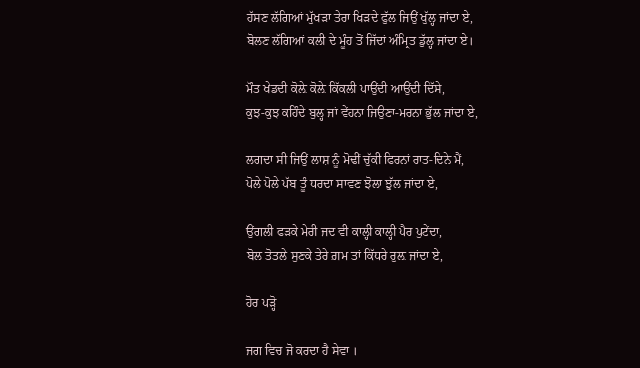ਹੱਸਣ ਲੱਗਿਆਂ ਮੁੱਖੜਾ ਤੇਰਾ ਖਿੜਦੇ ਫੁੱਲ ਜਿਉਂ ਖੁੱਲ੍ਹ ਜਾਂਦਾ ਏ,
ਬੋਲਣ ਲੱਗਿਆਂ ਕਲੀ ਦੇ ਮੂੰਹ ਤੋਂ ਜਿੱਦਾਂ ਅੰਮ੍ਰਿਤ ਡੁੱਲ੍ਹ ਜਾਂਦਾ ਏ।

ਮੌਤ ਖੇਡਦੀ ਕੋਲ਼ੇ ਕੋਲ਼ੇ ਕਿੱਕਲੀ ਪਾਉਂਦੀ ਆਉਂਦੀ ਦਿੱਸੇ,
ਕੁਝ-ਕੁਝ ਕਹਿੰਦੇ ਬੁਲ੍ਹ ਜਾਂ ਵੇਂਹਨਾ ਜਿਉਣਾ-ਮਰਨਾ ਭੁੱਲ ਜਾਂਦਾ ਏ,

ਲਗਦਾ ਸੀ ਜਿਉਂ ਲਾਸ਼ ਨੂੰ ਮੋਢੀਂ ਚੁੱਕੀ ਫਿਰਨਾਂ ਰਾਤ-ਦਿਨੇ ਮੈਂ,
ਪੋਲੇ ਪੋਲੇ ਪੱਬ ਤੂੰ ਧਰਦਾ ਸਾਵਣ ਝੋਲਾ ਝੁੱਲ ਜਾਂਦਾ ਏ,

ਉਂਗਲੀ ਫੜਕੇ ਮੇਰੀ ਜਦ ਵੀ ਕਾਲ੍ਹੀ ਕਾਲ੍ਹੀ ਪੈਰ ਪੁਟੇਂਦਾ,
ਬੋਲ ਤੋਤਲੇ ਸੁਣਕੇ ਤੇਰੇ ਗ਼ਮ ਤਾਂ ਕਿੱਧਰੇ ਰੁਲ਼ ਜਾਂਦਾ ਏ,

ਹੋਰ ਪੜ੍ਹੋ

ਜਗ ਵਿਚ ਜੋ ਕਰਦਾ ਹੈ ਸੇਵਾ ।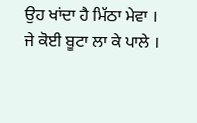ਉਹ ਖਾਂਦਾ ਹੈ ਮਿੱਠਾ ਮੇਵਾ ।
ਜੇ ਕੋਈ ਬੂਟਾ ਲਾ ਕੇ ਪਾਲੇ ।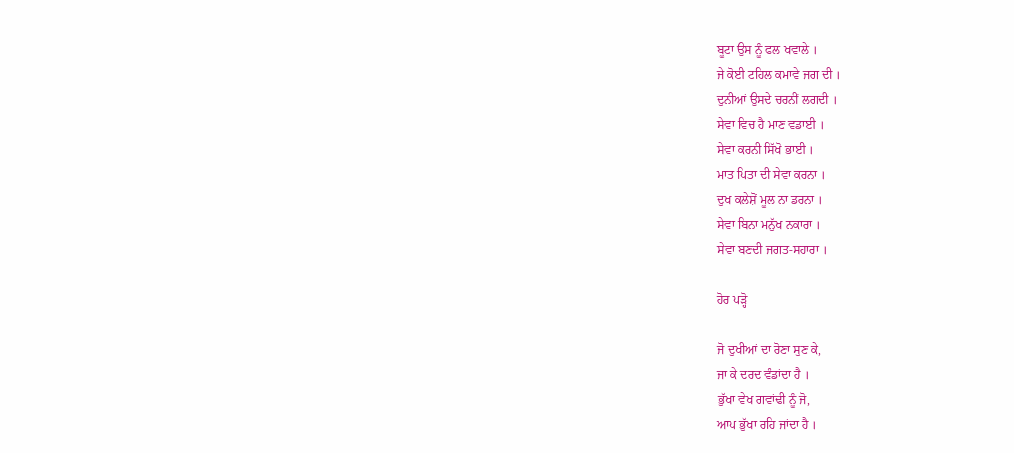ਬੂਟਾ ਉਸ ਨੂੰ ਫਲ ਖਵਾਲੇ ।
ਜੇ ਕੋਈ ਟਹਿਲ ਕਮਾਵੇ ਜਗ ਦੀ ।
ਦੁਨੀਆਂ ਉਸਦੇ ਚਰਨੀਂ ਲਗਦੀ ।
ਸੇਵਾ ਵਿਚ ਹੈ ਮਾਣ ਵਡਾਈ ।
ਸੇਵਾ ਕਰਨੀ ਸਿੱਖੋ ਭਾਈ ।
ਮਾਤ ਪਿਤਾ ਦੀ ਸੇਵਾ ਕਰਨਾ ।
ਦੁਖ ਕਲੇਸ਼ੋਂ ਮੂਲ ਨਾ ਡਰਨਾ ।
ਸੇਵਾ ਬਿਨਾ ਮਨੁੱਖ ਨਕਾਰਾ ।
ਸੇਵਾ ਬਣਦੀ ਜਗਤ-ਸਹਾਰਾ ।

ਹੋਰ ਪੜ੍ਹੋ

ਜੋ ਦੁਖੀਆਂ ਦਾ ਰੋਣਾ ਸੁਣ ਕੇ,
ਜਾ ਕੇ ਦਰਦ ਵੰਡਾਂਦਾ ਹੈ ।
ਭੁੱਖਾ ਵੇਖ ਗਵਾਂਢੀ ਨੂੰ ਜੋ,
ਆਪ ਭੁੱਖਾ ਰਹਿ ਜਾਂਦਾ ਹੈ ।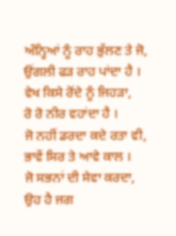ਅੰਨ੍ਹਿਆਂ ਨੂੰ ਰਾਹ ਭੁੱਲਣ ਤੇ ਜੋ,
ਉਂਗਲੀ ਫੜ ਰਾਹ ਪਾਂਦਾ ਹੈ ।
ਵੇਖ ਕਿਸੇ ਰੋਂਦੇ ਨੂੰ ਜਿਹੜਾ,
ਰੋ ਰੋ ਨੀਰ ਵਹਾਂਦਾ ਹੈ ।
ਜੋ ਨਹੀਂ ਡਰਦਾ ਕਦੇ ਰਤਾ ਵੀ,
ਭਾਵੇਂ ਸਿਰ ਤੇ ਆਵੇ ਕਾਲ ।
ਜੋ ਸਭਨਾਂ ਦੀ ਸੇਵਾ ਕਰਦਾ,
ਉਹ ਹੈ ਜਗ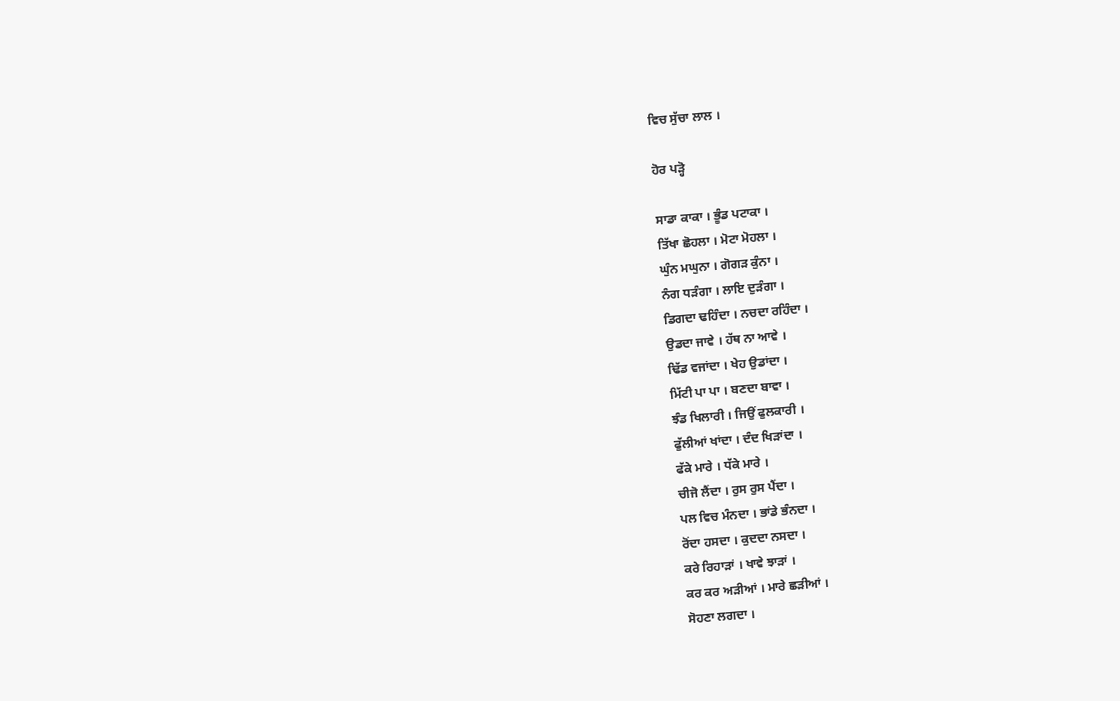ਵਿਚ ਸੁੱਚਾ ਲਾਲ ।

ਹੋਰ ਪੜ੍ਹੋ

ਸਾਡਾ ਕਾਕਾ । ਭੂੰਡ ਪਟਾਕਾ ।
ਤਿੱਖਾ ਛੋਹਲਾ । ਮੋਟਾ ਮੋਹਲਾ ।
ਘੁੰਨ ਮਘੁਨਾ । ਗੋਗੜ ਕੁੰਨਾ ।
ਨੰਗ ਧੜੰਗਾ । ਲਾਇ ਦੁੜੰਗਾ ।
ਡਿਗਦਾ ਢਹਿੰਦਾ । ਨਚਦਾ ਰਹਿੰਦਾ ।
ਉਡਦਾ ਜਾਵੇ । ਹੱਥ ਨਾ ਆਵੇ ।
ਢਿੱਡ ਵਜਾਂਦਾ । ਖੇਹ ਉਡਾਂਦਾ ।
ਮਿੱਟੀ ਪਾ ਪਾ । ਬਣਦਾ ਬਾਵਾ ।
ਝੰਡ ਖਿਲਾਰੀ । ਜਿਉਂ ਫੁਲਕਾਰੀ ।
ਫੁੱਲੀਆਂ ਖਾਂਦਾ । ਦੰਦ ਖਿੜਾਂਦਾ ।
ਫੱਕੇ ਮਾਰੇ । ਧੱਕੇ ਮਾਰੇ ।
ਚੀਜੋ ਲੈਂਦਾ । ਰੁਸ ਰੁਸ ਪੈਂਦਾ ।
ਪਲ ਵਿਚ ਮੰਨਦਾ । ਭਾਂਡੇ ਭੰਨਦਾ ।
ਰੋਂਦਾ ਹਸਦਾ । ਕੁਦਦਾ ਨਸਦਾ ।
ਕਰੇ ਰਿਹਾੜਾਂ । ਖਾਵੇ ਝਾੜਾਂ ।
ਕਰ ਕਰ ਅੜੀਆਂ । ਮਾਰੇ ਛੜੀਆਂ ।
ਸੋਹਣਾ ਲਗਦਾ ।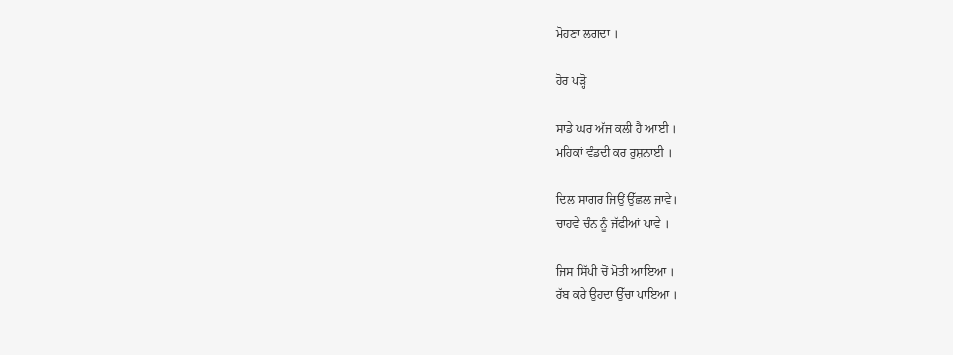ਮੋਹਣਾ ਲਗਦਾ ।

ਹੋਰ ਪੜ੍ਹੋ

ਸਾਡੇ ਘਰ ਅੱਜ ਕਲੀ ਹੈ ਆਈ ।
ਮਹਿਕਾਂ ਵੰਡਦੀ ਕਰ ਰੁਸ਼ਨਾਈ ।

ਦਿਲ ਸਾਗਰ ਜਿਉਂ ਉੱਛਲ ਜਾਵੇ।
ਚਾਹਵੇ ਚੰਨ ਨੂੰ ਜੱਫੀਆਂ ਪਾਵੇ ।

ਜਿਸ ਸਿੱਪੀ ਚੋਂ ਮੋਤੀ ਆਇਆ ।
ਰੱਬ ਕਰੇ ਉਹਦਾ ਉੱਚਾ ਪਾਇਆ ।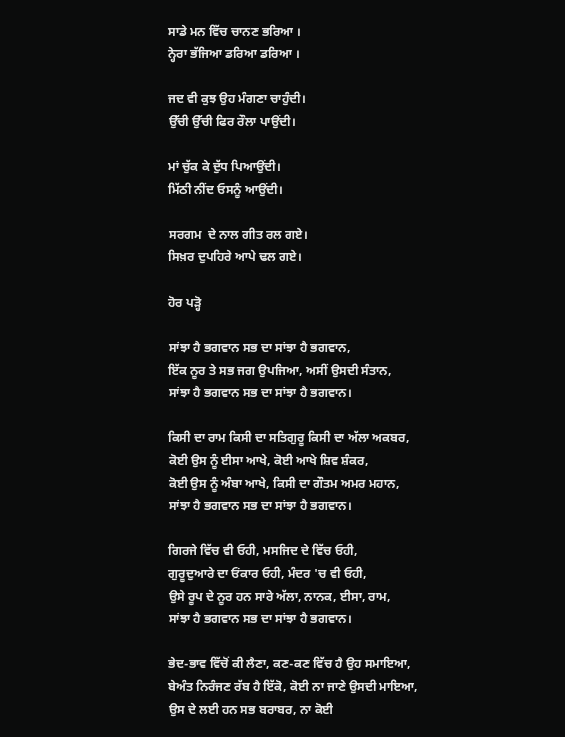ਸਾਡੇ ਮਨ ਵਿੱਚ ਚਾਨਣ ਭਰਿਆ ।
ਨ੍ਹੇਰਾ ਭੱਜਿਆ ਡਰਿਆ ਡਰਿਆ ।

ਜਦ ਵੀ ਕੁਝ ਉਹ ਮੰਗਣਾ ਚਾਹੁੰਦੀ।
ਉੱਚੀ ਉੱਚੀ ਫਿਰ ਰੌਲਾ ਪਾਉਂਦੀ।

ਮਾਂ ਚੁੱਕ ਕੇ ਦੁੱਧ ਪਿਆਉਂਦੀ।
ਮਿੱਠੀ ਨੀਂਦ ਓਸਨੂੰ ਆਉਂਦੀ।

ਸਰਗਮ  ਦੇ ਨਾਲ ਗੀਤ ਰਲ ਗਏ।
ਸਿਖ਼ਰ ਦੁਪਹਿਰੇ ਆਪੇ ਢਲ ਗਏ।

ਹੋਰ ਪੜ੍ਹੋ

ਸਾਂਝਾ ਹੈ ਭਗਵਾਨ ਸਭ ਦਾ ਸਾਂਝਾ ਹੈ ਭਗਵਾਨ,
ਇੱਕ ਨੂਰ ਤੇ ਸਭ ਜਗ ਉਪਜਿਆ, ਅਸੀਂ ਉਸਦੀ ਸੰਤਾਨ,
ਸਾਂਝਾ ਹੈ ਭਗਵਾਨ ਸਭ ਦਾ ਸਾਂਝਾ ਹੈ ਭਗਵਾਨ।

ਕਿਸੀ ਦਾ ਰਾਮ ਕਿਸੀ ਦਾ ਸਤਿਗੁਰੂ ਕਿਸੀ ਦਾ ਅੱਲਾ ਅਕਬਰ,
ਕੋਈ ਉਸ ਨੂੰ ਈਸਾ ਆਖੇ, ਕੋਈ ਆਖੇ ਸ਼ਿਵ ਸ਼ੰਕਰ,
ਕੋਈ ਉਸ ਨੂੰ ਅੰਬਾ ਆਖੇ, ਕਿਸੀ ਦਾ ਗੌਤਮ ਅਮਰ ਮਹਾਨ,
ਸਾਂਝਾ ਹੈ ਭਗਵਾਨ ਸਭ ਦਾ ਸਾਂਝਾ ਹੈ ਭਗਵਾਨ।

ਗਿਰਜੇ ਵਿੱਚ ਵੀ ਓਹੀ, ਮਸਜਿਦ ਦੇ ਵਿੱਚ ਓਹੀ,
ਗੁਰੂਦੁਆਰੇ ਦਾ ਓਂਕਾਰ ਓਹੀ, ਮੰਦਰ 'ਚ ਵੀ ਓਹੀ,
ਉਸੇ ਰੂਪ ਦੇ ਨੂਰ ਹਨ ਸਾਰੇ ਅੱਲਾ, ਨਾਨਕ, ਈਸਾ, ਰਾਮ,
ਸਾਂਝਾ ਹੈ ਭਗਵਾਨ ਸਭ ਦਾ ਸਾਂਝਾ ਹੈ ਭਗਵਾਨ।

ਭੇਦ-ਭਾਵ ਵਿੱਚੋਂ ਕੀ ਲੈਣਾ, ਕਣ-ਕਣ ਵਿੱਚ ਹੈ ਉਹ ਸਮਾਇਆ,
ਬੇਅੰਤ ਨਿਰੰਜਣ ਰੱਬ ਹੈ ਇੱਕੋ, ਕੋਈ ਨਾ ਜਾਣੇ ਉਸਦੀ ਮਾਇਆ,
ਉਸ ਦੇ ਲਈ ਹਨ ਸਭ ਬਰਾਬਰ, ਨਾ ਕੋਈ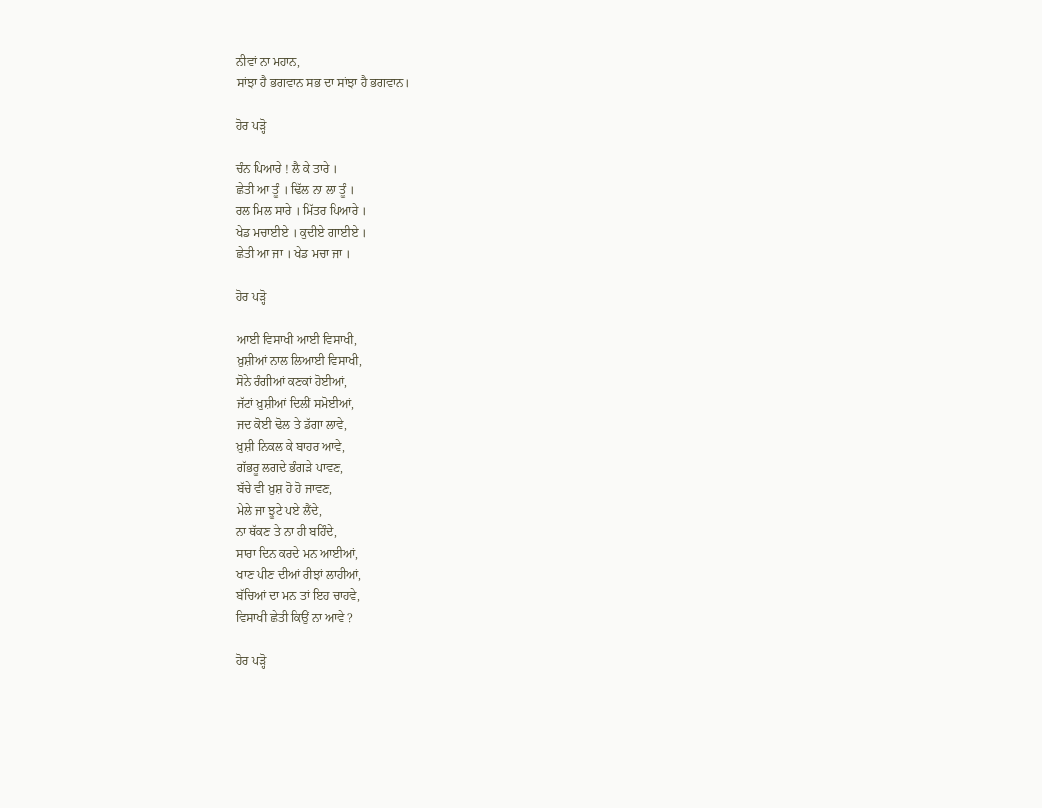ਨੀਵਾਂ ਨਾ ਮਹਾਨ,
ਸਾਂਝਾ ਹੈ ਭਗਵਾਨ ਸਭ ਦਾ ਸਾਂਝਾ ਹੈ ਭਗਵਾਨ।

ਹੋਰ ਪੜ੍ਹੋ

ਚੰਨ ਪਿਆਰੇ ! ਲੈ ਕੇ ਤਾਰੇ ।
ਛੇਤੀ ਆ ਤੂੰ । ਢਿੱਲ ਨਾ ਲਾ ਤੂੰ ।
ਰਲ ਮਿਲ ਸਾਰੇ । ਮਿੱਤਰ ਪਿਆਰੇ ।
ਖੇਡ ਮਚਾਈਏ । ਕੁਦੀਏ ਗਾਈਏ ।
ਛੇਤੀ ਆ ਜਾ । ਖੇਡ ਮਚਾ ਜਾ ।

ਹੋਰ ਪੜ੍ਹੋ

ਆਈ ਵਿਸਾਖੀ ਆਈ ਵਿਸਾਖੀ,
ਖ਼ੁਸ਼ੀਆਂ ਨਾਲ ਲਿਆਈ ਵਿਸਾਖੀ,
ਸੋਨੇ ਰੰਗੀਆਂ ਕਣਕਾਂ ਹੋਈਆਂ,
ਜੱਟਾਂ ਖ਼ੁਸ਼ੀਆਂ ਦਿਲੀਂ ਸਮੋਈਆਂ,
ਜਦ ਕੋਈ ਢੋਲ ਤੇ ਡੱਗਾ ਲਾਵੇ,
ਖ਼ੁਸ਼ੀ ਨਿਕਲ ਕੇ ਬਾਹਰ ਆਵੇ,
ਗੱਭਰੂ ਲਗਦੇ ਭੰਗੜੇ ਪਾਵਣ,
ਬੱਚੇ ਵੀ ਖ਼ੁਸ਼ ਹੋ ਹੋ ਜਾਵਣ,
ਮੇਲੇ ਜਾ ਝੂਟੇ ਪਏ ਲੈਂਦੇ,
ਨਾ ਥੱਕਣ ਤੇ ਨਾ ਹੀ ਬਹਿੰਦੇ,
ਸਾਰਾ ਦਿਨ ਕਰਦੇ ਮਨ ਆਈਆਂ,
ਖਾਣ ਪੀਣ ਦੀਆਂ ਰੀਝਾਂ ਲਾਹੀਆਂ,
ਬੱਚਿਆਂ ਦਾ ਮਨ ਤਾਂ ਇਹ ਚਾਹਵੇ,
ਵਿਸਾਖੀ ਛੇਤੀ ਕਿਉਂ ਨਾ ਆਵੇ ?

ਹੋਰ ਪੜ੍ਹੋ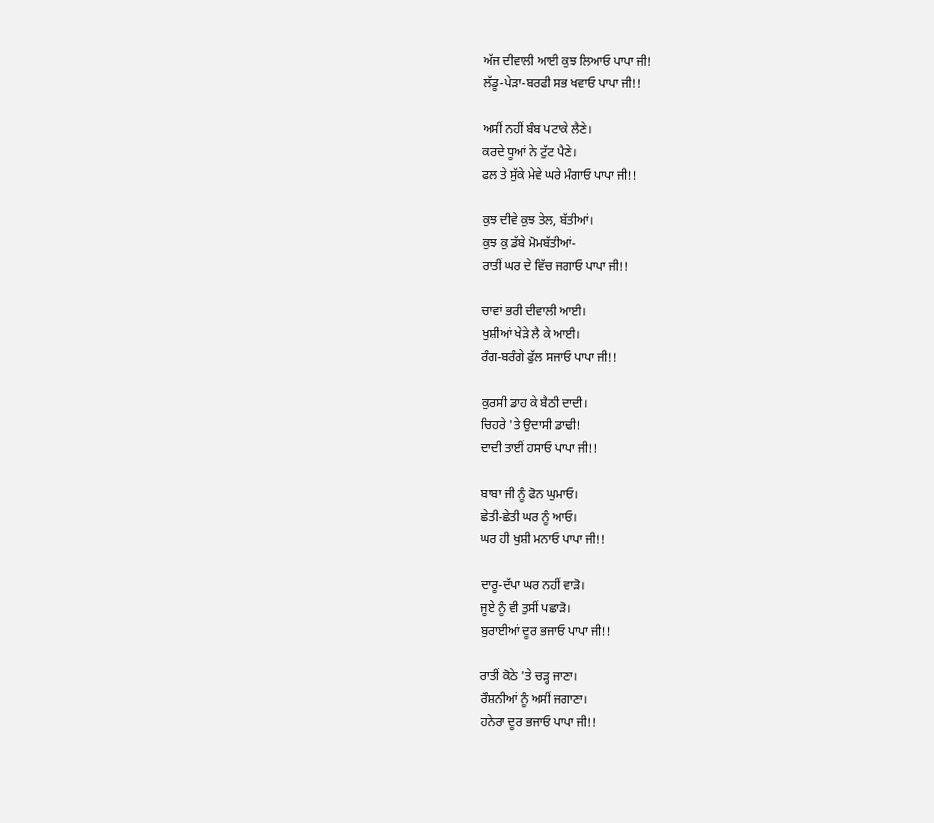ਅੱਜ ਦੀਵਾਲੀ ਆਈ ਕੁਝ ਲਿਆਓ ਪਾਪਾ ਜੀ!
ਲੱਡੂ-ਪੇੜਾ-ਬਰਫੀ ਸਭ ਖਵਾਓ ਪਾਪਾ ਜੀ!!

ਅਸੀਂ ਨਹੀਂ ਬੰਬ ਪਟਾਕੇ ਲੈਣੇ।
ਕਰਦੇ ਧੂਆਂ ਨੇ ਟੁੱਟ ਪੈਣੇ।
ਫਲ ਤੇ ਸੁੱਕੇ ਮੇਵੇ ਘਰੇ ਮੰਗਾਓ ਪਾਪਾ ਜੀ!!

ਕੁਝ ਦੀਵੇ ਕੁਝ ਤੇਲ, ਬੱਤੀਆਂ।
ਕੁਝ ਕੁ ਡੱਬੇ ਮੋਮਬੱਤੀਆਂ-
ਰਾਤੀਂ ਘਰ ਦੇ ਵਿੱਚ ਜਗਾਓ ਪਾਪਾ ਜੀ!!

ਚਾਵਾਂ ਭਰੀ ਦੀਵਾਲੀ ਆਈ।
ਖੁਸ਼ੀਆਂ ਖੇੜੇ ਲੈ ਕੇ ਆਈ।
ਰੰਗ-ਬਰੰਗੇ ਫੁੱਲ ਸਜਾਓ ਪਾਪਾ ਜੀ!!

ਕੁਰਸੀ ਡਾਹ ਕੇ ਬੈਠੀ ਦਾਦੀ।
ਚਿਹਰੇ 'ਤੇ ਉਦਾਸੀ ਡਾਢੀ!
ਦਾਦੀ ਤਾਈਂ ਹਸਾਓ ਪਾਪਾ ਜੀ!!

ਬਾਬਾ ਜੀ ਨੂੰ ਫੋਨ ਘੁਮਾਓ।
ਛੇਤੀ-ਛੇਤੀ ਘਰ ਨੂੰ ਆਓ।
ਘਰ ਹੀ ਖੁਸ਼ੀ ਮਨਾਓ ਪਾਪਾ ਜੀ!!

ਦਾਰੂ-ਦੱਪਾ ਘਰ ਨਹੀਂ ਵਾੜੋ।
ਜੂਏ ਨੂੰ ਵੀ ਤੁਸੀਂ ਪਛਾੜੋ।
ਬੁਰਾਈਆਂ ਦੂਰ ਭਜਾਓ ਪਾਪਾ ਜੀ!!

ਰਾਤੀਂ ਕੋਠੇ 'ਤੇ ਚੜ੍ਹ ਜਾਣਾ।
ਰੌਸ਼ਨੀਆਂ ਨੂੰ ਅਸੀਂ ਜਗਾਣਾ।
ਹਨੇਰਾ ਦੂਰ ਭਜਾਓ ਪਾਪਾ ਜੀ!!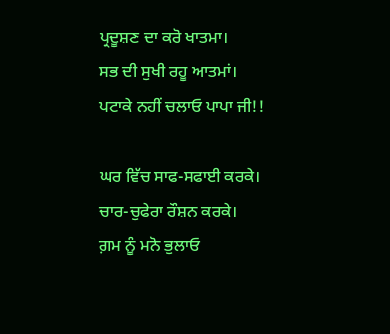ਪ੍ਰਦੂਸ਼ਣ ਦਾ ਕਰੋ ਖਾਤਮਾ।
ਸਭ ਦੀ ਸੁਖੀ ਰਹੂ ਆਤਮਾਂ।
ਪਟਾਕੇ ਨਹੀਂ ਚਲਾਓ ਪਾਪਾ ਜੀ!!

ਘਰ ਵਿੱਚ ਸਾਫ-ਸਫਾਈ ਕਰਕੇ।
ਚਾਰ-ਚੁਫੇਰਾ ਰੌਸ਼ਨ ਕਰਕੇ।
ਗ਼ਮ ਨੂੰ ਮਨੋ ਭੁਲਾਓ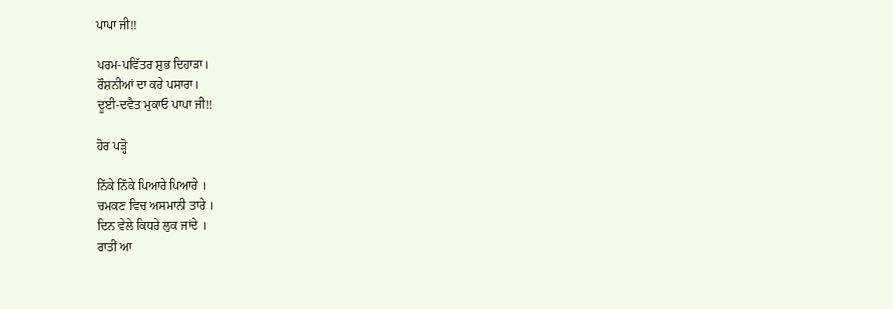ਪਾਪਾ ਜੀ!!

ਪਰਮ-ਪਵਿੱਤਰ ਸ਼ੁਭ ਦਿਹਾੜਾ।
ਰੌਸ਼ਨੀਆਂ ਦਾ ਕਰੇ ਪਸਾਰਾ।
ਦੂਈ-ਦਵੈਤ ਮੁਕਾਓ ਪਾਪਾ ਜੀ!!

ਹੋਰ ਪੜ੍ਹੋ

ਨਿੱਕੇ ਨਿੱਕੇ ਪਿਆਰੇ ਪਿਆਰੇ ।
ਚਮਕਣ ਵਿਚ ਅਸਮਾਨੀ ਤਾਰੇ ।
ਦਿਨ ਵੇਲੇ ਕਿਧਰੇ ਲੁਕ ਜਾਂਦੇ ।
ਰਾਤੀਂ ਆ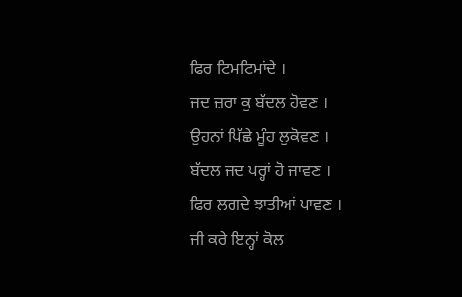ਫਿਰ ਟਿਮਟਿਮਾਂਦੇ ।
ਜਦ ਜ਼ਰਾ ਕੁ ਬੱਦਲ ਹੋਵਣ ।
ਉਹਨਾਂ ਪਿੱਛੇ ਮੂੰਹ ਲੁਕੋਵਣ ।
ਬੱਦਲ ਜਦ ਪਰ੍ਹਾਂ ਹੋ ਜਾਵਣ ।
ਫਿਰ ਲਗਦੇ ਝਾਤੀਆਂ ਪਾਵਣ ।
ਜੀ ਕਰੇ ਇਨ੍ਹਾਂ ਕੋਲ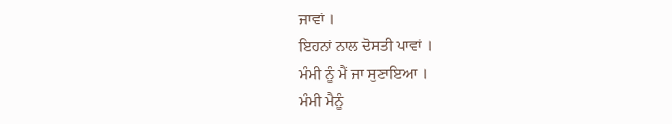ਜਾਵਾਂ ।
ਇਹਨਾਂ ਨਾਲ ਦੋਸਤੀ ਪਾਵਾਂ ।
ਮੰਮੀ ਨੂੰ ਮੈਂ ਜਾ ਸੁਣਾਇਆ ।
ਮੰਮੀ ਮੈਨੂੰ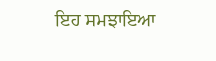ਇਹ ਸਮਝਾਇਆ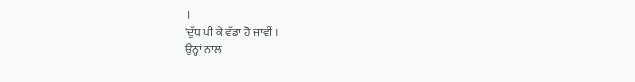।
'ਦੁੱਧ ਪੀ ਕੇ ਵੱਡਾ ਹੋ ਜਾਵੀਂ ।
ਉਨ੍ਹਾਂ ਨਾਲ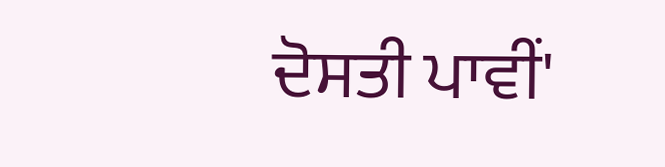ਦੋਸਤੀ ਪਾਵੀਂ'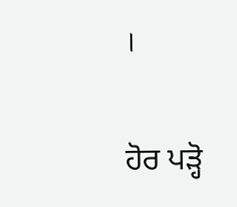।

ਹੋਰ ਪੜ੍ਹੋ